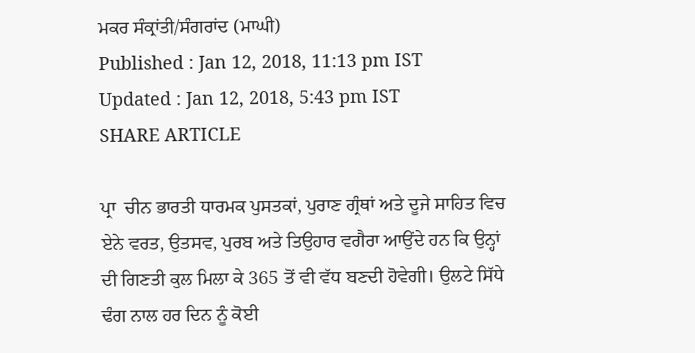ਮਕਰ ਸੰਕ੍ਰਾਂਤੀ/ਸੰਗਰਾਂਦ (ਮਾਘੀ)
Published : Jan 12, 2018, 11:13 pm IST
Updated : Jan 12, 2018, 5:43 pm IST
SHARE ARTICLE

ਪ੍ਰਾ  ਚੀਨ ਭਾਰਤੀ ਧਾਰਮਕ ਪੁਸਤਕਾਂ, ਪੁਰਾਣ ਗ੍ਰੰਥਾਂ ਅਤੇ ਦੂਜੇ ਸਾਹਿਤ ਵਿਚ ਏਨੇ ਵਰਤ, ਉਤਸਵ, ਪੁਰਬ ਅਤੇ ਤਿਉਹਾਰ ਵਗੈਰਾ ਆਉਂਦੇ ਹਨ ਕਿ ਉਨ੍ਹਾਂ ਦੀ ਗਿਣਤੀ ਕੁਲ ਮਿਲਾ ਕੇ 365 ਤੋਂ ਵੀ ਵੱਧ ਬਣਦੀ ਹੋਵੇਗੀ। ਉਲਟੇ ਸਿੱਧੇ ਢੰਗ ਨਾਲ ਹਰ ਦਿਨ ਨੂੰ ਕੋਈ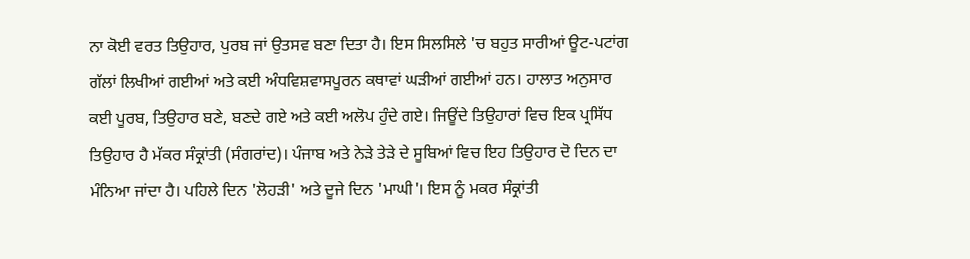ਨਾ ਕੋਈ ਵਰਤ ਤਿਉਹਾਰ, ਪੁਰਬ ਜਾਂ ਉਤਸਵ ਬਣਾ ਦਿਤਾ ਹੈ। ਇਸ ਸਿਲਸਿਲੇ 'ਚ ਬਹੁਤ ਸਾਰੀਆਂ ਊਟ-ਪਟਾਂਗ ਗੱਲਾਂ ਲਿਖੀਆਂ ਗਈਆਂ ਅਤੇ ਕਈ ਅੰਧਵਿਸ਼ਵਾਸਪੂਰਨ ਕਥਾਵਾਂ ਘੜੀਆਂ ਗਈਆਂ ਹਨ। ਹਾਲਾਤ ਅਨੁਸਾਰ ਕਈ ਪੂਰਬ, ਤਿਉਹਾਰ ਬਣੇ, ਬਣਦੇ ਗਏ ਅਤੇ ਕਈ ਅਲੋਪ ਹੁੰਦੇ ਗਏ। ਜਿਊਂਦੇ ਤਿਉਹਾਰਾਂ ਵਿਚ ਇਕ ਪ੍ਰਸਿੱਧ ਤਿਉਹਾਰ ਹੈ ਮੱਕਰ ਸੰਕ੍ਰਾਂਤੀ (ਸੰਗਰਾਂਦ)। ਪੰਜਾਬ ਅਤੇ ਨੇੜੇ ਤੇੜੇ ਦੇ ਸੂਬਿਆਂ ਵਿਚ ਇਹ ਤਿਉਹਾਰ ਦੋ ਦਿਨ ਦਾ ਮੰਨਿਆ ਜਾਂਦਾ ਹੈ। ਪਹਿਲੇ ਦਿਨ 'ਲੋਹੜੀ' ਅਤੇ ਦੂਜੇ ਦਿਨ 'ਮਾਘੀ'। ਇਸ ਨੂੰ ਮਕਰ ਸੰਕ੍ਰਾਂਤੀ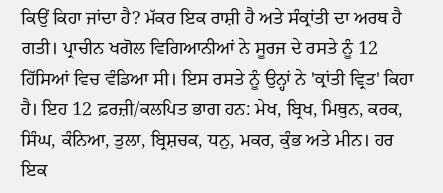ਕਿਉਂ ਕਿਹਾ ਜਾਂਦਾ ਹੈ? ਮੱਕਰ ਇਕ ਰਾਸ਼ੀ ਹੈ ਅਤੇ ਸੰਕ੍ਰਾਂਤੀ ਦਾ ਅਰਥ ਹੈ ਗਤੀ। ਪ੍ਰਾਚੀਨ ਖਗੋਲ ਵਿਗਿਆਨੀਆਂ ਨੇ ਸੂਰਜ ਦੇ ਰਸਤੇ ਨੂੰ 12 ਹਿੱਸਿਆਂ ਵਿਚ ਵੰਡਿਆ ਸੀ। ਇਸ ਰਸਤੇ ਨੂੰ ਉਨ੍ਹਾਂ ਨੇ 'ਕ੍ਰਾਂਤੀ ਵ੍ਰਿਤ' ਕਿਹਾ ਹੈ। ਇਹ 12 ਫ਼ਰਜ਼ੀ/ਕਲਪਿਤ ਭਾਗ ਹਨ: ਮੇਖ, ਬ੍ਰਿਖ, ਮਿਥੁਨ, ਕਰਕ, ਸਿੰਘ, ਕੰਨਿਆ, ਤੁਲਾ, ਬ੍ਰਿਸ਼ਚਕ, ਧਨੁ, ਮਕਰ, ਕੁੰਭ ਅਤੇ ਮੀਨ। ਹਰ ਇਕ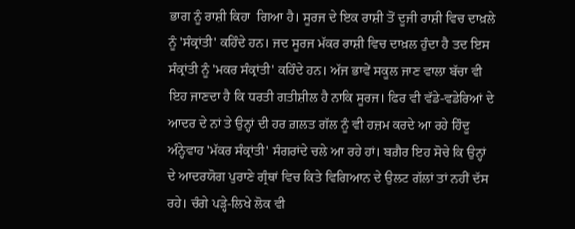ਭਾਗ ਨੂੰ ਰਾਸ਼ੀ ਕਿਹਾ  ਗਿਆ ਹੈ। ਸੂਰਜ ਦੇ ਇਕ ਰਾਸ਼ੀ ਤੋਂ ਦੂਜੀ ਰਾਸ਼ੀ ਵਿਚ ਦਾਖ਼ਲੇ ਨੂੰ 'ਸੰਕ੍ਰਾਂਤੀ' ਕਹਿੰਦੇ ਹਨ। ਜਦ ਸੂਰਜ ਮੱਕਰ ਰਾਸ਼ੀ ਵਿਚ ਦਾਖ਼ਲ ਹੁੰਦਾ ਹੈ ਤਦ ਇਸ ਸੰਕ੍ਰਾਂਤੀ ਨੂੰ 'ਮਕਰ ਸੰਕ੍ਰਾਂਤੀ' ਕਹਿੰਦੇ ਹਨ। ਅੱਜ ਭਾਵੇਂ ਸਕੂਲ ਜਾਣ ਵਾਲਾ ਬੱਚਾ ਵੀ ਇਹ ਜਾਣਦਾ ਹੈ ਕਿ ਧਰਤੀ ਗਤੀਸ਼ੀਲ ਹੈ ਨਾਕਿ ਸੂਰਜ। ਫਿਰ ਵੀ ਵੱਡੇ-ਵਡੇਰਿਆਂ ਦੇ ਆਦਰ ਦੇ ਨਾਂ ਤੇ ਉਨ੍ਹਾਂ ਦੀ ਹਰ ਗ਼ਲਤ ਗੱਲ ਨੂੰ ਵੀ ਹਜ਼ਮ ਕਰਦੇ ਆ ਰਹੇ ਹਿੰਦੂ ਅੰਨ੍ਹੇਵਾਹ 'ਮੱਕਰ ਸੰਕ੍ਰਾਂਤੀ' ਸੰਗਰਾਂਦੇ ਚਲੇ ਆ ਰਹੇ ਹਾਂ। ਬਗ਼ੈਰ ਇਹ ਸੋਚੇ ਕਿ ਉਨ੍ਹਾਂ ਦੇ ਆਦਰਯੋਗ ਪੁਰਾਣੇ ਗ੍ਰੰਥਾਂ ਵਿਚ ਕਿਤੇ ਵਿਗਿਆਨ ਦੇ ਉਲਟ ਗੱਲਾਂ ਤਾਂ ਨਹੀਂ ਦੱਸ ਰਹੇ। ਚੰਗੇ ਪੜ੍ਹੇ-ਲਿਖੇ ਲੋਕ ਵੀ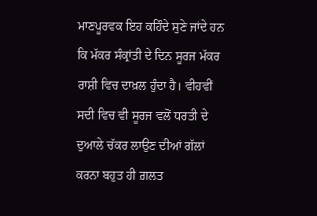ਮਾਣਪੂਰਵਕ ਇਹ ਕਹਿੰਦੇ ਸੁਣੇ ਜਾਂਦੇ ਹਨ ਕਿ ਮੱਕਰ ਸੰਕ੍ਰਾਂਤੀ ਦੇ ਦਿਨ ਸੂਰਜ ਮੱਕਰ ਰਾਸ਼ੀ ਵਿਚ ਦਾਖ਼ਲ ਹੁੰਦਾ ਹੈ। ਵੀਹਵੀਂ ਸਦੀ ਵਿਚ ਵੀ ਸੂਰਜ ਵਲੋਂ ਧਰਤੀ ਦੇ ਦੁਆਲੇ ਚੱਕਰ ਲਾਉਣ ਦੀਆਂ ਗੱਲਾਂ ਕਰਨਾ ਬਹੁਤ ਹੀ ਗ਼ਲਤ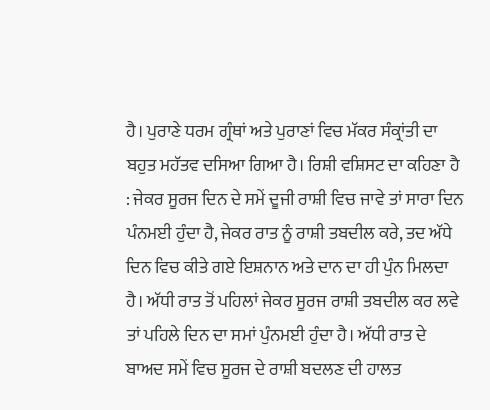ਹੈ। ਪੁਰਾਣੇ ਧਰਮ ਗ੍ਰੰਥਾਂ ਅਤੇ ਪੁਰਾਣਾਂ ਵਿਚ ਮੱਕਰ ਸੰਕ੍ਰਾਂਤੀ ਦਾ ਬਹੁਤ ਮਹੱਤਵ ਦਸਿਆ ਗਿਆ ਹੈ। ਰਿਸ਼ੀ ਵਸ਼ਿਸਟ ਦਾ ਕਹਿਣਾ ਹੈ : ਜੇਕਰ ਸੂਰਜ ਦਿਨ ਦੇ ਸਮੇਂ ਦੂਜੀ ਰਾਸ਼ੀ ਵਿਚ ਜਾਵੇ ਤਾਂ ਸਾਰਾ ਦਿਨ ਪੰਨਮਈ ਹੁੰਦਾ ਹੈ, ਜੇਕਰ ਰਾਤ ਨੂੰ ਰਾਸ਼ੀ ਤਬਦੀਲ ਕਰੇ, ਤਦ ਅੱਧੇ ਦਿਨ ਵਿਚ ਕੀਤੇ ਗਏ ਇਸ਼ਨਾਨ ਅਤੇ ਦਾਨ ਦਾ ਹੀ ਪੁੰਨ ਮਿਲਦਾ ਹੈ। ਅੱਧੀ ਰਾਤ ਤੋਂ ਪਹਿਲਾਂ ਜੇਕਰ ਸੂਰਜ ਰਾਸ਼ੀ ਤਬਦੀਲ ਕਰ ਲਵੇ ਤਾਂ ਪਹਿਲੇ ਦਿਨ ਦਾ ਸਮਾਂ ਪੁੰਨਮਈ ਹੁੰਦਾ ਹੈ। ਅੱਧੀ ਰਾਤ ਦੇ ਬਾਅਦ ਸਮੇਂ ਵਿਚ ਸੂਰਜ ਦੇ ਰਾਸ਼ੀ ਬਦਲਣ ਦੀ ਹਾਲਤ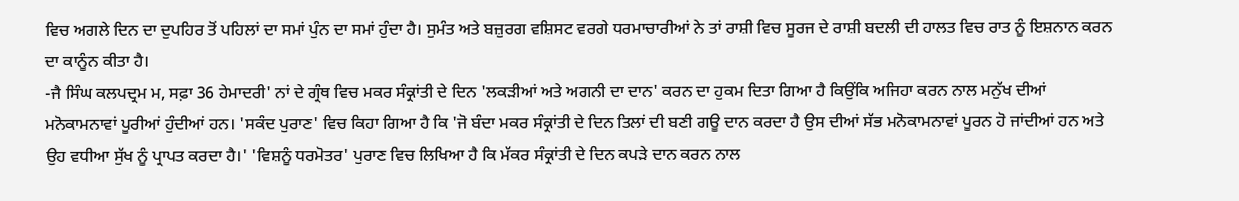ਵਿਚ ਅਗਲੇ ਦਿਨ ਦਾ ਦੁਪਹਿਰ ਤੋਂ ਪਹਿਲਾਂ ਦਾ ਸਮਾਂ ਪੁੰਨ ਦਾ ਸਮਾਂ ਹੁੰਦਾ ਹੈ। ਸੁਮੰਤ ਅਤੇ ਬਜ਼ੁਰਗ ਵਸ਼ਿਸਟ ਵਰਗੇ ਧਰਮਾਚਾਰੀਆਂ ਨੇ ਤਾਂ ਰਾਸ਼ੀ ਵਿਚ ਸੂਰਜ ਦੇ ਰਾਸ਼ੀ ਬਦਲੀ ਦੀ ਹਾਲਤ ਵਿਚ ਰਾਤ ਨੂੰ ਇਸ਼ਨਾਨ ਕਰਨ ਦਾ ਕਾਨੂੰਨ ਕੀਤਾ ਹੈ।
-ਜੈ ਸਿੰਘ ਕਲਪਦ੍ਰਮ ਮ, ਸਫ਼ਾ 36 ਹੇਮਾਦਰੀ' ਨਾਂ ਦੇ ਗ੍ਰੰਥ ਵਿਚ ਮਕਰ ਸੰਕ੍ਰਾਂਤੀ ਦੇ ਦਿਨ 'ਲਕੜੀਆਂ ਅਤੇ ਅਗਨੀ ਦਾ ਦਾਨ' ਕਰਨ ਦਾ ਹੁਕਮ ਦਿਤਾ ਗਿਆ ਹੈ ਕਿਉਂਕਿ ਅਜਿਹਾ ਕਰਨ ਨਾਲ ਮਨੁੱਖ ਦੀਆਂ ਮਨੋਕਾਮਨਾਵਾਂ ਪੂਰੀਆਂ ਹੁੰਦੀਆਂ ਹਨ। 'ਸਕੰਦ ਪੁਰਾਣ' ਵਿਚ ਕਿਹਾ ਗਿਆ ਹੈ ਕਿ 'ਜੋ ਬੰਦਾ ਮਕਰ ਸੰਕ੍ਰਾਂਤੀ ਦੇ ਦਿਨ ਤਿਲਾਂ ਦੀ ਬਣੀ ਗਊ ਦਾਨ ਕਰਦਾ ਹੈ ਉਸ ਦੀਆਂ ਸੱਭ ਮਨੋਕਾਮਨਾਵਾਂ ਪੂਰਨ ਹੋ ਜਾਂਦੀਆਂ ਹਨ ਅਤੇ ਉਹ ਵਧੀਆ ਸੁੱਖ ਨੂੰ ਪ੍ਰਾਪਤ ਕਰਦਾ ਹੈ।' 'ਵਿਸ਼ਨੂੰ ਧਰਮੋਤਰ' ਪੁਰਾਣ ਵਿਚ ਲਿਖਿਆ ਹੈ ਕਿ ਮੱਕਰ ਸੰਕ੍ਰਾਂਤੀ ਦੇ ਦਿਨ ਕਪੜੇ ਦਾਨ ਕਰਨ ਨਾਲ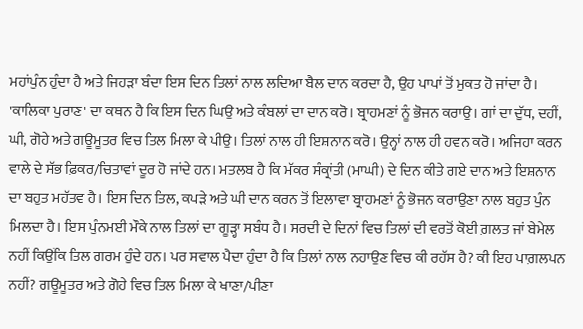ਮਹਾਂਪੁੰਨ ਹੁੰਦਾ ਹੈ ਅਤੇ ਜਿਹੜਾ ਬੰਦਾ ਇਸ ਦਿਨ ਤਿਲਾਂ ਨਾਲ ਲਦਿਆ ਬੈਲ ਦਾਨ ਕਰਦਾ ਹੈ, ਉਹ ਪਾਪਾਂ ਤੋਂ ਮੁਕਤ ਹੋ ਜਾਂਦਾ ਹੈ। 'ਕਾਲਿਕਾ ਪੁਰਾਣ' ਦਾ ਕਥਨ ਹੈ ਕਿ ਇਸ ਦਿਨ ਘਿਉ ਅਤੇ ਕੰਬਲਾਂ ਦਾ ਦਾਨ ਕਰੋ। ਬ੍ਰਾਹਮਣਾਂ ਨੂੰ ਭੋਜਨ ਕਰਾਉ। ਗਾਂ ਦਾ ਦੁੱਧ, ਦਹੀਂ, ਘੀ, ਗੋਹੇ ਅਤੇ ਗਊਮੂਤਰ ਵਿਚ ਤਿਲ ਮਿਲਾ ਕੇ ਪੀਉ। ਤਿਲਾਂ ਨਾਲ ਹੀ ਇਸ਼ਨਾਨ ਕਰੋ। ਉਨ੍ਹਾਂ ਨਾਲ ਹੀ ਹਵਨ ਕਰੋ। ਅਜਿਹਾ ਕਰਨ ਵਾਲੇ ਦੇ ਸੱਭ ਫ਼ਿਕਰ/ਚਿਤਾਵਾਂ ਦੂਰ ਹੋ ਜਾਂਦੇ ਹਨ। ਮਤਲਬ ਹੈ ਕਿ ਮੱਕਰ ਸੰਕ੍ਰਾਂਤੀ (ਮਾਘੀ) ਦੇ ਦਿਨ ਕੀਤੇ ਗਏ ਦਾਨ ਅਤੇ ਇਸ਼ਨਾਨ ਦਾ ਬਹੁਤ ਮਹੱਤਵ ਹੈ। ਇਸ ਦਿਨ ਤਿਲ, ਕਪੜੇ ਅਤੇ ਘੀ ਦਾਨ ਕਰਨ ਤੋਂ ਇਲਾਵਾ ਬ੍ਰਾਹਮਣਾਂ ਨੂੰ ਭੋਜਨ ਕਰਾਉਣਾ ਨਾਲ ਬਹੁਤ ਪੁੰਨ ਮਿਲਦਾ ਹੈ। ਇਸ ਪੁੰਨਮਈ ਮੌਕੇ ਨਾਲ ਤਿਲਾਂ ਦਾ ਗੂੜ੍ਹਾ ਸਬੰਧ ਹੈ। ਸਰਦੀ ਦੇ ਦਿਨਾਂ ਵਿਚ ਤਿਲਾਂ ਦੀ ਵਰਤੋਂ ਕੋਈ ਗ਼ਲਤ ਜਾਂ ਬੇਮੇਲ ਨਹੀਂ ਕਿਉਂਕਿ ਤਿਲ ਗਰਮ ਹੁੰਦੇ ਹਨ। ਪਰ ਸਵਾਲ ਪੈਦਾ ਹੁੰਦਾ ਹੈ ਕਿ ਤਿਲਾਂ ਨਾਲ ਨਹਾਉਣ ਵਿਚ ਕੀ ਰਹੱਸ ਹੈ? ਕੀ ਇਹ ਪਾਗ਼ਲਪਨ ਨਹੀਂ? ਗਊਮੂਤਰ ਅਤੇ ਗੋਹੇ ਵਿਚ ਤਿਲ ਮਿਲਾ ਕੇ ਖਾਣਾ/ਪੀਣਾ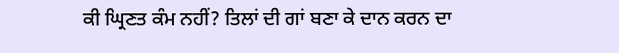ਕੀ ਘ੍ਰਿਣਤ ਕੰਮ ਨਹੀਂ? ਤਿਲਾਂ ਦੀ ਗਾਂ ਬਣਾ ਕੇ ਦਾਨ ਕਰਨ ਦਾ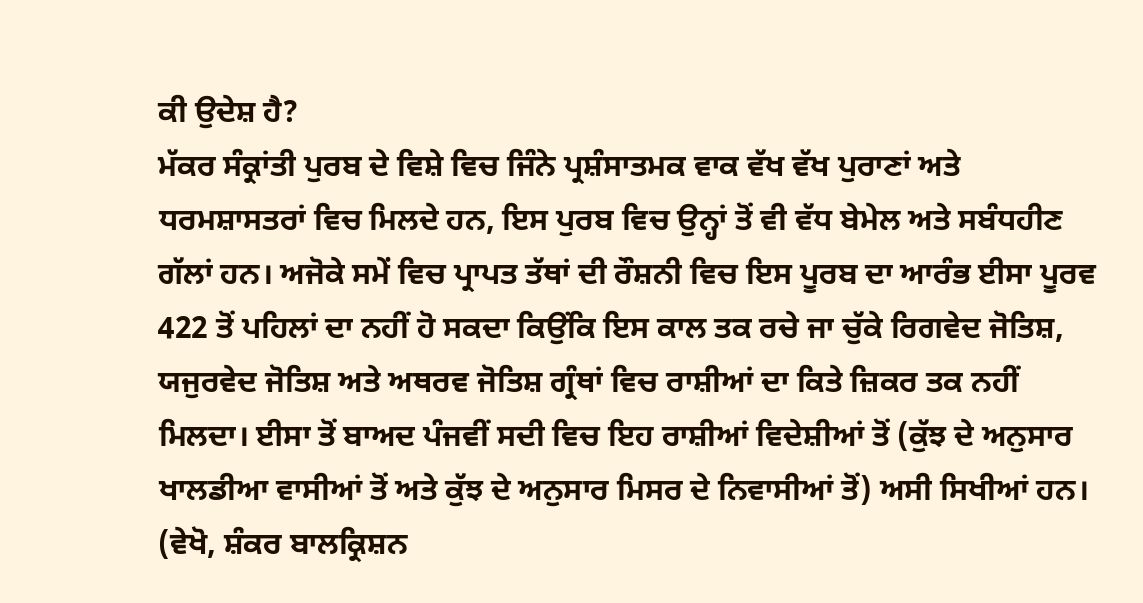ਕੀ ਉਦੇਸ਼ ਹੈ?
ਮੱਕਰ ਸੰਕ੍ਰਾਂਤੀ ਪੁਰਬ ਦੇ ਵਿਸ਼ੇ ਵਿਚ ਜਿੰਨੇ ਪ੍ਰਸ਼ੰਸਾਤਮਕ ਵਾਕ ਵੱਖ ਵੱਖ ਪੁਰਾਣਾਂ ਅਤੇ ਧਰਮਸ਼ਾਸਤਰਾਂ ਵਿਚ ਮਿਲਦੇ ਹਨ, ਇਸ ਪੁਰਬ ਵਿਚ ਉਨ੍ਹਾਂ ਤੋਂ ਵੀ ਵੱਧ ਬੇਮੇਲ ਅਤੇ ਸਬੰਧਹੀਣ ਗੱਲਾਂ ਹਨ। ਅਜੋਕੇ ਸਮੇਂ ਵਿਚ ਪ੍ਰਾਪਤ ਤੱਥਾਂ ਦੀ ਰੌਸ਼ਨੀ ਵਿਚ ਇਸ ਪੂਰਬ ਦਾ ਆਰੰਭ ਈਸਾ ਪੂਰਵ 422 ਤੋਂ ਪਹਿਲਾਂ ਦਾ ਨਹੀਂ ਹੋ ਸਕਦਾ ਕਿਉਂਕਿ ਇਸ ਕਾਲ ਤਕ ਰਚੇ ਜਾ ਚੁੱਕੇ ਰਿਗਵੇਦ ਜੋਤਿਸ਼, ਯਜੁਰਵੇਦ ਜੋਤਿਸ਼ ਅਤੇ ਅਥਰਵ ਜੋਤਿਸ਼ ਗ੍ਰੰਥਾਂ ਵਿਚ ਰਾਸ਼ੀਆਂ ਦਾ ਕਿਤੇ ਜ਼ਿਕਰ ਤਕ ਨਹੀਂ ਮਿਲਦਾ। ਈਸਾ ਤੋਂ ਬਾਅਦ ਪੰਜਵੀਂ ਸਦੀ ਵਿਚ ਇਹ ਰਾਸ਼ੀਆਂ ਵਿਦੇਸ਼ੀਆਂ ਤੋਂ (ਕੁੱਝ ਦੇ ਅਨੁਸਾਰ ਖਾਲਡੀਆ ਵਾਸੀਆਂ ਤੋਂ ਅਤੇ ਕੁੱਝ ਦੇ ਅਨੁਸਾਰ ਮਿਸਰ ਦੇ ਨਿਵਾਸੀਆਂ ਤੋਂ) ਅਸੀ ਸਿਖੀਆਂ ਹਨ। (ਵੇਖੋ, ਸ਼ੰਕਰ ਬਾਲਕ੍ਰਿਸ਼ਨ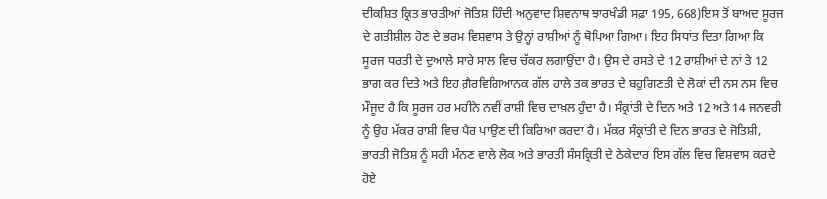ਦੀਕਸ਼ਿਤ ਕ੍ਰਿਤ ਭਾਰਤੀਆਂ ਜੋਤਿਸ਼ ਹਿੰਦੀ ਅਨੁਵਾਦ ਸ਼ਿਵਨਾਥ ਝਾਰਖੰਡੀ ਸਫ਼ਾ 195, 668)ਇਸ ਤੋਂ ਬਾਅਦ ਸੂਰਜ ਦੇ ਗਤੀਸ਼ੀਲ ਹੋਣ ਦੇ ਭਰਮ ਵਿਸ਼ਵਾਸ ਤੇ ਉਨ੍ਹਾਂ ਰਾਸ਼ੀਆਂ ਨੂੰ ਥੋਪਿਆ ਗਿਆ। ਇਹ ਸਿਧਾਂਤ ਦਿਤਾ ਗਿਆ ਕਿ ਸੂਰਜ ਧਰਤੀ ਦੇ ਦੁਆਲੇ ਸਾਰੇ ਸਾਲ ਵਿਚ ਚੱਕਰ ਲਗਾਉਂਦਾ ਹੈ। ਉਸ ਦੇ ਰਸਤੇ ਦੇ 12 ਰਾਸ਼ੀਆਂ ਦੇ ਨਾਂ ਤੇ 12 ਭਾਗ ਕਰ ਦਿਤੇ ਅਤੇ ਇਹ ਗ਼ੈਰਵਿਗਿਆਨਕ ਗੱਲ ਹਾਲੇ ਤਕ ਭਾਰਤ ਦੇ ਬਹੁਗਿਣਤੀ ਦੇ ਲੋਕਾਂ ਦੀ ਨਸ ਨਸ ਵਿਚ ਮੌਜੂਦ ਹੈ ਕਿ ਸੂਰਜ ਹਰ ਮਹੀਨੇ ਨਵੀਂ ਰਾਸ਼ੀ ਵਿਚ ਦਾਖ਼ਲ ਹੁੰਦਾ ਹੈ। ਸੰਕ੍ਰਾਂਤੀ ਦੇ ਦਿਨ ਅਤੇ 12 ਅਤੇ 14 ਜਨਵਰੀ ਨੂੰ ਉਹ ਮੱਕਰ ਰਾਸ਼ੀ ਵਿਚ ਪੈਰ ਪਾਉਣ ਦੀ ਕਿਰਿਆ ਕਰਦਾ ਹੈ। ਮੱਕਰ ਸੰਕ੍ਰਾਂਤੀ ਦੇ ਦਿਨ ਭਾਰਤ ਦੇ ਜੋਤਿਸ਼ੀ, ਭਾਰਤੀ ਜੋਤਿਸ਼ ਨੂੰ ਸਹੀ ਮੰਨਣ ਵਾਲੇ ਲੋਕ ਅਤੇ ਭਾਰਤੀ ਸੰਸਕ੍ਰਿਤੀ ਦੇ ਠੇਕੇਦਾਰ ਇਸ ਗੱਲ ਵਿਚ ਵਿਸ਼ਵਾਸ ਕਰਦੇ ਹੋਏ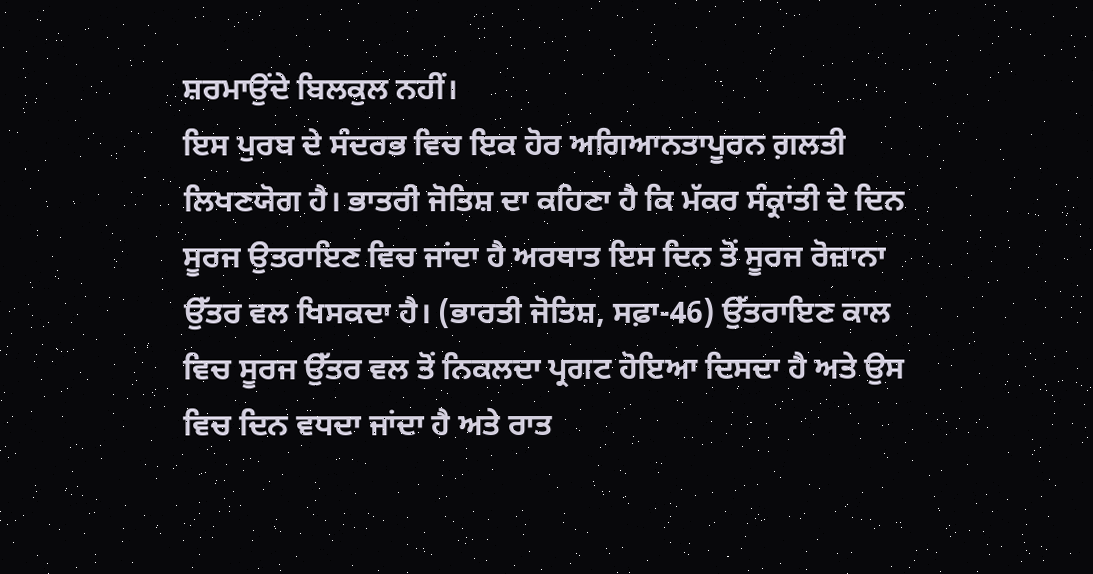ਸ਼ਰਮਾਉਂਦੇ ਬਿਲਕੁਲ ਨਹੀਂ।
ਇਸ ਪੁਰਬ ਦੇ ਸੰਦਰਭ ਵਿਚ ਇਕ ਹੋਰ ਅਗਿਆਨਤਾਪੂਰਨ ਗ਼ਲਤੀ ਲਿਖਣਯੋਗ ਹੈ। ਭਾਤਰੀ ਜੋਤਿਸ਼ ਦਾ ਕਹਿਣਾ ਹੈ ਕਿ ਮੱਕਰ ਸੰਕ੍ਰਾਂਤੀ ਦੇ ਦਿਨ ਸੂਰਜ ਉਤਰਾਇਣ ਵਿਚ ਜਾਂਦਾ ਹੈ ਅਰਥਾਤ ਇਸ ਦਿਨ ਤੋਂ ਸੂਰਜ ਰੋਜ਼ਾਨਾ ਉੱਤਰ ਵਲ ਖਿਸਕਦਾ ਹੈ। (ਭਾਰਤੀ ਜੋਤਿਸ਼, ਸਫ਼ਾ-46) ਉੱਤਰਾਇਣ ਕਾਲ ਵਿਚ ਸੂਰਜ ਉੱਤਰ ਵਲ ਤੋਂ ਨਿਕਲਦਾ ਪ੍ਰਗਟ ਹੋਇਆ ਦਿਸਦਾ ਹੈ ਅਤੇ ਉਸ ਵਿਚ ਦਿਨ ਵਧਦਾ ਜਾਂਦਾ ਹੈ ਅਤੇ ਰਾਤ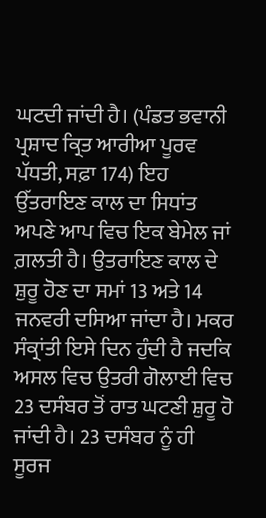ਘਟਦੀ ਜਾਂਦੀ ਹੈ। (ਪੰਡਤ ਭਵਾਨੀ ਪ੍ਰਸ਼ਾਦ ਕ੍ਰਿਤ ਆਰੀਆ ਪੂਰਵ ਪੱਧਤੀ, ਸਫ਼ਾ 174) ਇਹ ਉੱਤਰਾਇਣ ਕਾਲ ਦਾ ਸਿਧਾਂਤ ਅਪਣੇ ਆਪ ਵਿਚ ਇਕ ਬੇਮੇਲ ਜਾਂ ਗ਼ਲਤੀ ਹੈ। ਉਤਰਾਇਣ ਕਾਲ ਦੇ ਸ਼ੁਰੂ ਹੋਣ ਦਾ ਸਮਾਂ 13 ਅਤੇ 14 ਜਨਵਰੀ ਦਸਿਆ ਜਾਂਦਾ ਹੈ। ਮਕਰ ਸੰਕ੍ਰਾਂਤੀ ਇਸੇ ਦਿਨ ਹੁੰਦੀ ਹੈ ਜਦਕਿ ਅਸਲ ਵਿਚ ਉਤਰੀ ਗੋਲਾਈ ਵਿਚ 23 ਦਸੰਬਰ ਤੋਂ ਰਾਤ ਘਟਣੀ ਸ਼ੁਰੂ ਹੋ ਜਾਂਦੀ ਹੈ। 23 ਦਸੰਬਰ ਨੂੰ ਹੀ ਸੂਰਜ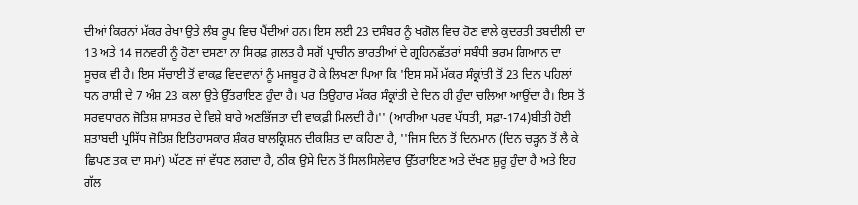ਦੀਆਂ ਕਿਰਨਾਂ ਮੱਕਰ ਰੇਖਾ ਉਤੇ ਲੰਬ ਰੂਪ ਵਿਚ ਪੈਂਦੀਆਂ ਹਨ। ਇਸ ਲਈ 23 ਦਸੰਬਰ ਨੂੰ ਖਗੋਲ ਵਿਚ ਹੋਣ ਵਾਲੇ ਕੁਦਰਤੀ ਤਬਦੀਲੀ ਦਾ 13 ਅਤੇ 14 ਜਨਵਰੀ ਨੂੰ ਹੋਣਾ ਦਸਣਾ ਨਾ ਸਿਰਫ਼ ਗ਼ਲਤ ਹੈ ਸਗੋਂ ਪ੍ਰਾਚੀਨ ਭਾਰਤੀਆਂ ਦੇ ਗ੍ਰਹਿਨਛੱਤਰਾਂ ਸਬੰਧੀ ਭਰਮ ਗਿਆਨ ਦਾ ਸੂਚਕ ਵੀ ਹੈ। ਇਸ ਸੱਚਾਈ ਤੋਂ ਵਾਕਫ਼ ਵਿਦਵਾਨਾਂ ਨੂੰ ਮਜਬੂਰ ਹੋ ਕੇ ਲਿਖਣਾ ਪਿਆ ਕਿ 'ਇਸ ਸਮੇਂ ਮੱਕਰ ਸੰਕ੍ਰਾਂਤੀ ਤੋਂ 23 ਦਿਨ ਪਹਿਲਾਂ ਧਨ ਰਾਸ਼ੀ ਦੇ 7 ਅੰਸ਼ 23 ਕਲਾ ਉਤੇ ਉੱਤਰਾਇਣ ਹੁੰਦਾ ਹੈ। ਪਰ ਤਿਉਹਾਰ ਮੱਕਰ ਸੰਕ੍ਰਾਂਤੀ ਦੇ ਦਿਨ ਹੀ ਹੁੰਦਾ ਚਲਿਆ ਆਉਂਦਾ ਹੈ। ਇਸ ਤੋਂ ਸਰਵਧਾਰਨ ਜੋਤਿਸ਼ ਸ਼ਾਸਤਰ ਦੇ ਵਿਸ਼ੇ ਬਾਰੇ ਅਣਭਿੱਜਤਾ ਦੀ ਵਾਕਫ਼ੀ ਮਿਲਦੀ ਹੈ।'' (ਆਰੀਆ ਪਰਵ ਪੱਧਤੀ, ਸਫ਼ਾ-174)ਬੀਤੀ ਹੋਈ ਸ਼ਤਾਬਦੀ ਪ੍ਰਸਿੱਧ ਜੋਤਿਸ਼ ਇਤਿਹਾਸਕਾਰ ਸ਼ੰਕਰ ਬਾਲਕ੍ਰਿਸ਼ਨ ਦੀਕਸ਼ਿਤ ਦਾ ਕਹਿਣਾ ਹੈ, ''ਜਿਸ ਦਿਨ ਤੋਂ ਦਿਨਮਾਨ (ਦਿਨ ਚੜ੍ਹਨ ਤੋਂ ਲੈ ਕੇ ਛਿਪਣ ਤਕ ਦਾ ਸਮਾਂ) ਘੱਟਣ ਜਾਂ ਵੱਧਣ ਲਗਦਾ ਹੈ, ਠੀਕ ਉਸੇ ਦਿਨ ਤੋਂ ਸਿਲਸਿਲੇਵਾਰ ਉੱਤਰਾਇਣ ਅਤੇ ਦੱਖਣ ਸ਼ੁਰੂ ਹੁੰਦਾ ਹੈ ਅਤੇ ਇਹ ਗੱਲ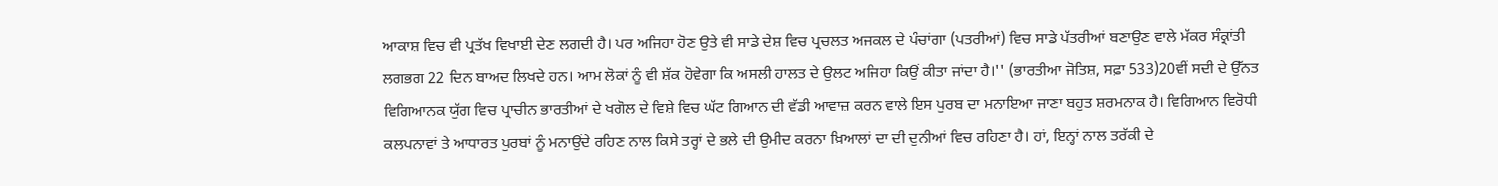ਆਕਾਸ਼ ਵਿਚ ਵੀ ਪ੍ਰਤੱਖ ਵਿਖਾਈ ਦੇਣ ਲਗਦੀ ਹੈ। ਪਰ ਅਜਿਹਾ ਹੋਣ ਉਤੇ ਵੀ ਸਾਡੇ ਦੇਸ਼ ਵਿਚ ਪ੍ਰਚਲਤ ਅਜਕਲ ਦੇ ਪੰਚਾਂਗਾ (ਪਤਰੀਆਂ) ਵਿਚ ਸਾਡੇ ਪੱਤਰੀਆਂ ਬਣਾਉਣ ਵਾਲੇ ਮੱਕਰ ਸੰਕ੍ਰਾਂਤੀ ਲਗਭਗ 22 ਦਿਨ ਬਾਅਦ ਲਿਖਦੇ ਹਨ। ਆਮ ਲੋਕਾਂ ਨੂੰ ਵੀ ਸ਼ੱਕ ਹੋਵੇਗਾ ਕਿ ਅਸਲੀ ਹਾਲਤ ਦੇ ਉਲਟ ਅਜਿਹਾ ਕਿਉਂ ਕੀਤਾ ਜਾਂਦਾ ਹੈ।'' (ਭਾਰਤੀਆ ਜੋਤਿਸ਼, ਸਫ਼ਾ 533)20ਵੀਂ ਸਦੀ ਦੇ ਉੱਨਤ ਵਿਗਿਆਨਕ ਯੁੱਗ ਵਿਚ ਪ੍ਰਾਚੀਨ ਭਾਰਤੀਆਂ ਦੇ ਖਗੋਲ ਦੇ ਵਿਸ਼ੇ ਵਿਚ ਘੱਟ ਗਿਆਨ ਦੀ ਵੱਡੀ ਆਵਾਜ਼ ਕਰਨ ਵਾਲੇ ਇਸ ਪੁਰਬ ਦਾ ਮਨਾਇਆ ਜਾਣਾ ਬਹੁਤ ਸ਼ਰਮਨਾਕ ਹੈ। ਵਿਗਿਆਨ ਵਿਰੋਧੀ ਕਲਪਨਾਵਾਂ ਤੇ ਆਧਾਰਤ ਪੁਰਬਾਂ ਨੂੰ ਮਨਾਉਂਦੇ ਰਹਿਣ ਨਾਲ ਕਿਸੇ ਤਰ੍ਹਾਂ ਦੇ ਭਲੇ ਦੀ ਉਮੀਦ ਕਰਨਾ ਖ਼ਿਆਲਾਂ ਦਾ ਦੀ ਦੁਨੀਆਂ ਵਿਚ ਰਹਿਣਾ ਹੈ। ਹਾਂ, ਇਨ੍ਹਾਂ ਨਾਲ ਤਰੱਕੀ ਦੇ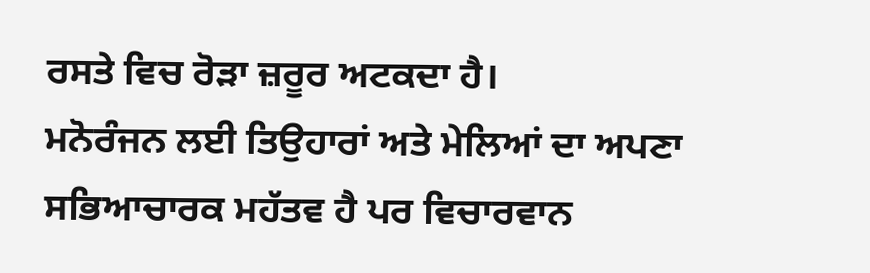ਰਸਤੇ ਵਿਚ ਰੋੜਾ ਜ਼ਰੂਰ ਅਟਕਦਾ ਹੈ।
ਮਨੋਰੰਜਨ ਲਈ ਤਿਉਹਾਰਾਂ ਅਤੇ ਮੇਲਿਆਂ ਦਾ ਅਪਣਾ ਸਭਿਆਚਾਰਕ ਮਹੱਤਵ ਹੈ ਪਰ ਵਿਚਾਰਵਾਨ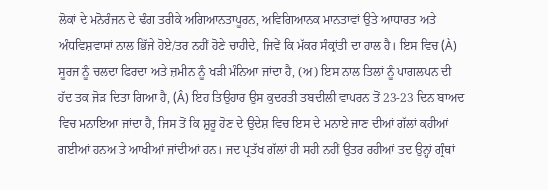ਲੋਕਾਂ ਦੇ ਮਨੋਰੰਜਨ ਦੇ ਢੰਗ ਤਰੀਕੇ ਅਗਿਆਨਤਾਪੂਰਨ, ਅਵਿਗਿਆਨਕ ਮਾਨਤਾਵਾਂ ਉਤੇ ਆਧਾਰਤ ਅਤੇ ਅੰਧਵਿਸ਼ਵਾਸਾਂ ਨਾਲ ਭਿੱਜੇ ਹੋਏ/ਤਰ ਨਹੀਂ ਹੋਣੇ ਚਾਹੀਦੇ, ਜਿਵੇਂ ਕਿ ਮੱਕਰ ਸੰਕ੍ਰਾਂਤੀ ਦਾ ਹਾਲ ਹੈ। ਇਸ ਵਿਚ (À) ਸੂਰਜ ਨੂੰ ਚਲਦਾ ਫਿਰਦਾ ਅਤੇ ਜ਼ਮੀਨ ਨੂੰ ਖੜੀ ਮੰਨਿਆ ਜਾਂਦਾ ਹੈ, (ਅ) ਇਸ ਨਾਲ ਤਿਲਾਂ ਨੂੰ ਪਾਗਲਪਨ ਦੀ ਹੱਦ ਤਕ ਜੋੜ ਦਿਤਾ ਗਿਆ ਹੈ, (Â) ਇਹ ਤਿਉਹਾਰ ਉਸ ਕੁਦਰਤੀ ਤਬਦੀਲੀ ਵਾਪਰਨ ਤੋਂ 23-23 ਦਿਨ ਬਾਅਦ ਵਿਚ ਮਨਾਇਆ ਜਾਂਦਾ ਹੈ, ਜਿਸ ਤੋਂ ਕਿ ਸ਼ੁਰੂ ਹੋਣ ਦੇ ਉਦੇਸ਼ ਵਿਚ ਇਸ ਦੇ ਮਨਾਏ ਜਾਣ ਦੀਆਂ ਗੱਲਾਂ ਕਹੀਆਂ ਗਈਆਂ ਹਨਅ ਤੇ ਆਖੀਆਂ ਜਾਂਦੀਆਂ ਹਨ। ਜਦ ਪ੍ਰਤੱਖ ਗੱਲਾਂ ਹੀ ਸਹੀ ਨਹੀਂ ਉਤਰ ਰਹੀਆਂ ਤਦ ਉਨ੍ਹਾਂ ਗ੍ਰੰਥਾਂ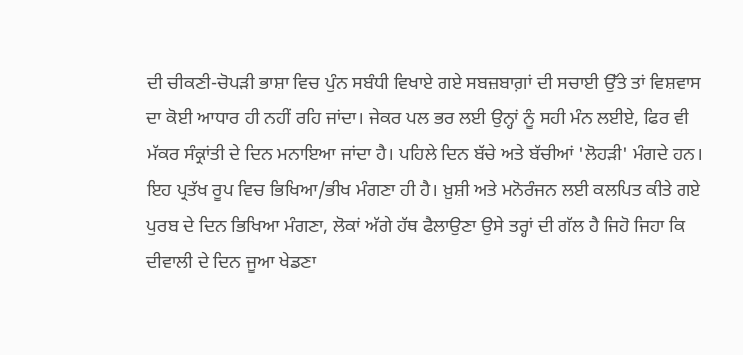ਦੀ ਚੀਕਣੀ-ਚੋਪੜੀ ਭਾਸ਼ਾ ਵਿਚ ਪੁੰਨ ਸਬੰਧੀ ਵਿਖਾਏ ਗਏ ਸਬਜ਼ਬਾਗ਼ਾਂ ਦੀ ਸਚਾਈ ਉੱਤੇ ਤਾਂ ਵਿਸ਼ਵਾਸ ਦਾ ਕੋਈ ਆਧਾਰ ਹੀ ਨਹੀਂ ਰਹਿ ਜਾਂਦਾ। ਜੇਕਰ ਪਲ ਭਰ ਲਈ ਉਨ੍ਹਾਂ ਨੂੰ ਸਹੀ ਮੰਨ ਲਈਏ, ਫਿਰ ਵੀ ਮੱਕਰ ਸੰਕ੍ਰਾਂਤੀ ਦੇ ਦਿਨ ਮਨਾਇਆ ਜਾਂਦਾ ਹੈ। ਪਹਿਲੇ ਦਿਨ ਬੱਚੇ ਅਤੇ ਬੱਚੀਆਂ 'ਲੋਹੜੀ' ਮੰਗਦੇ ਹਨ। ਇਹ ਪ੍ਰਤੱਖ ਰੂਪ ਵਿਚ ਭਿਖਿਆ/ਭੀਖ ਮੰਗਣਾ ਹੀ ਹੈ। ਖ਼ੁਸ਼ੀ ਅਤੇ ਮਨੋਰੰਜਨ ਲਈ ਕਲਪਿਤ ਕੀਤੇ ਗਏ ਪੁਰਬ ਦੇ ਦਿਨ ਭਿਖਿਆ ਮੰਗਣਾ, ਲੋਕਾਂ ਅੱਗੇ ਹੱਥ ਫੈਲਾਉਣਾ ਉਸੇ ਤਰ੍ਹਾਂ ਦੀ ਗੱਲ ਹੈ ਜਿਹੋ ਜਿਹਾ ਕਿ ਦੀਵਾਲੀ ਦੇ ਦਿਨ ਜੂਆ ਖੇਡਣਾ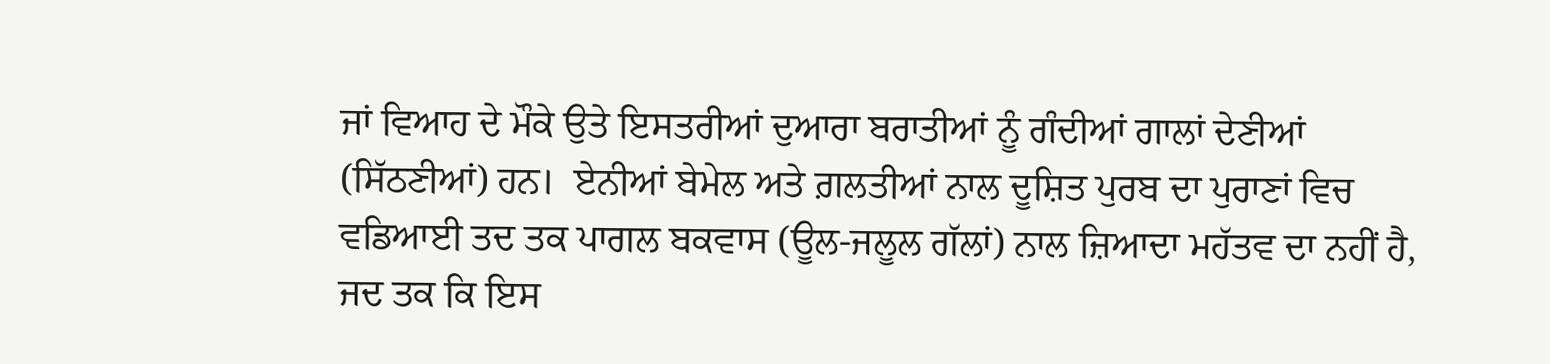ਜਾਂ ਵਿਆਹ ਦੇ ਮੌਕੇ ਉਤੇ ਇਸਤਰੀਆਂ ਦੁਆਰਾ ਬਰਾਤੀਆਂ ਨੂੰ ਗੰਦੀਆਂ ਗਾਲਾਂ ਦੇਣੀਆਂ (ਸਿੱਠਣੀਆਂ) ਹਨ।  ਏਨੀਆਂ ਬੇਮੇਲ ਅਤੇ ਗ਼ਲਤੀਆਂ ਨਾਲ ਦੂਸ਼ਿਤ ਪੁਰਬ ਦਾ ਪੁਰਾਣਾਂ ਵਿਚ ਵਡਿਆਈ ਤਦ ਤਕ ਪਾਗਲ ਬਕਵਾਸ (ਊਲ-ਜਲੂਲ ਗੱਲਾਂ) ਨਾਲ ਜ਼ਿਆਦਾ ਮਹੱਤਵ ਦਾ ਨਹੀਂ ਹੈ, ਜਦ ਤਕ ਕਿ ਇਸ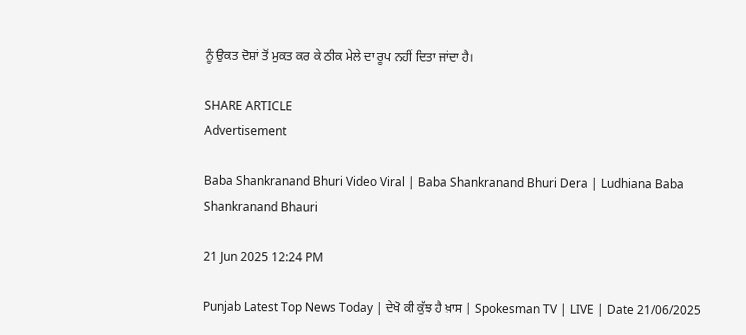ਨੂੰ ਉਕਤ ਦੋਸ਼ਾਂ ਤੋਂ ਮੁਕਤ ਕਰ ਕੇ ਠੀਕ ਮੇਲੇ ਦਾ ਰੂਪ ਨਹੀਂ ਦਿਤਾ ਜਾਂਦਾ ਹੈ।

SHARE ARTICLE
Advertisement

Baba Shankranand Bhuri Video Viral | Baba Shankranand Bhuri Dera | Ludhiana Baba Shankranand Bhauri

21 Jun 2025 12:24 PM

Punjab Latest Top News Today | ਦੇਖੋ ਕੀ ਕੁੱਝ ਹੈ ਖ਼ਾਸ | Spokesman TV | LIVE | Date 21/06/2025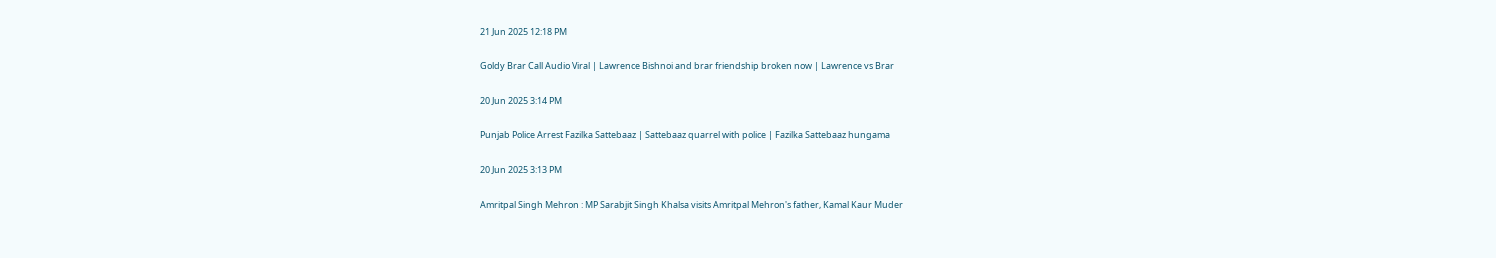21 Jun 2025 12:18 PM

Goldy Brar Call Audio Viral | Lawrence Bishnoi and brar friendship broken now | Lawrence vs Brar

20 Jun 2025 3:14 PM

Punjab Police Arrest Fazilka Sattebaaz | Sattebaaz quarrel with police | Fazilka Sattebaaz hungama

20 Jun 2025 3:13 PM

Amritpal Singh Mehron : MP Sarabjit Singh Khalsa visits Amritpal Mehron's father, Kamal Kaur Muder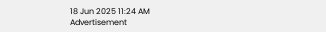18 Jun 2025 11:24 AM
Advertisement